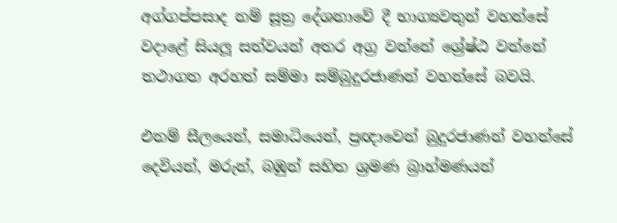අග්ගප්පසාද නම් සූත්‍ර දේශනාවේ දී භාග්‍යවතුන් වහන්සේ වදාළේ සියලූ සත්වයන් අතර අග්‍ර වන්නේ ශ්‍රේෂ්ඨ වන්නේ තථාගත අරහත් සම්මා සම්බුදුරජාණන් වහන්සේ බවයි.

එනම් සීලයෙන්, සමාධියෙන්, ප්‍රඥාවෙන් බුදුරජාණන් වහන්සේ දෙවියන්, මරුන්, බඹුන් සහිත ශ්‍රමණ බ්‍රාහ්මණයන්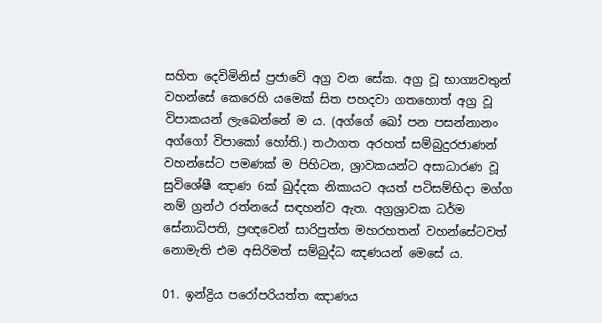සහිත දෙවිමිනිස් ප්‍රජාවේ අග්‍ර වන සේක. අග්‍ර වූ භාග්‍යවතුන් වහන්සේ කෙරෙහි යමෙක් සිත පහදවා ගතහොත් අග්‍ර වූ විපාකයන් ලැබෙන්නේ ම ය. (අග්ගේ ඛෝ පන පසන්නානං අග්ගෝ විපාකෝ හෝති.) තථාගත අරහත් සම්බුදුරජාණන් වහන්සේට පමණක් ම පිහිටන, ශ්‍රාවකයන්ට අසාධාරණ වූ සුවිශේෂී ඤාණ 6ක් ඛුද්දක නිකායට අයත් පටිසම්භිදා මග්ග නම් ග්‍රන්ථ රත්නයේ සඳහන්ව ඇත. අග්‍රශ්‍රාවක ධර්ම සේනාධිපති, ප්‍රඥවෙන් සාරිපුත්ත මහරහතන් වහන්සේටවත් නොමැති එම අසිරිමත් සම්බුද්ධ ඤණයන් මෙසේ ය.

01. ඉන්ද්‍රිය පරෝපරියත්ත ඤාණය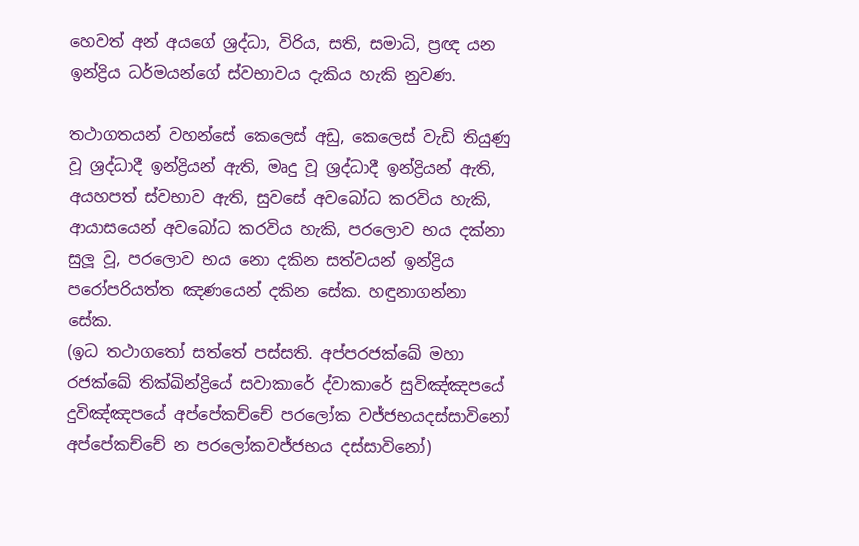හෙවත් අන් අයගේ ශ්‍රද්ධා, විරිය, සති, සමාධි, ප්‍රඥ යන ඉන්ද්‍රිය ධර්මයන්ගේ ස්වභාවය දැකිය හැකි නුවණ.

තථාගතයන් වහන්සේ කෙලෙස් අඩු, කෙලෙස් වැඩි තියුණු වූ ශ්‍රද්ධාදී ඉන්ද්‍රියන් ඇති, මෘදු වූ ශ්‍රද්ධාදී ඉන්ද්‍රියන් ඇති, අයහපත් ස්වභාව ඇති, සුවසේ අවබෝධ කරවිය හැකි, ආයාසයෙන් අවබෝධ කරවිය හැකි, පරලොව භය දක්නා සුලූ වූ, පරලොව භය නො දකින සත්වයන් ඉන්ද්‍රිය පරෝපරියත්ත ඤණයෙන් දකින සේක. හඳුනාගන්නා සේක.
(ඉධ තථාගතෝ සත්තේ පස්සති. අප්පරජක්ඛේ මහා රජක්ඛේ තික්ඛින්ද්‍රියේ සවාකාරේ ද්වාකාරේ සුවිඤ්ඤපයේ දුවිඤ්ඤපයේ අප්පේකච්චේ පරලෝක වජ්ජභයදස්සාවිනෝ අප්පේකච්චේ න පරලෝකවජ්ජභය දස්සාවිනෝ)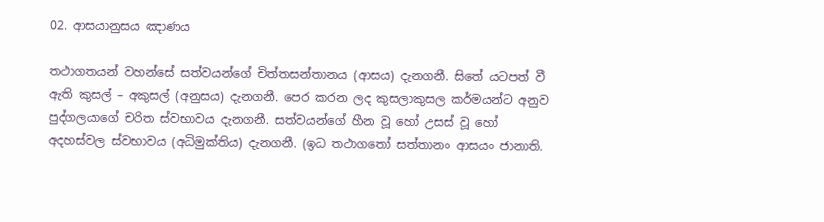02. ආසයානුසය ඤාණය

තථාගතයන් වහන්සේ සත්වයන්ගේ චිත්තසන්තානය (ආසය) දැනගනී. සිතේ යටපත් වී ඇති කුසල් – අකුසල් (අනුසය) දැනගනී. පෙර කරන ලද කුසලාකුසල කර්මයන්ට අනුව පුද්ගලයාගේ චරිත ස්වභාවය දැනගනී. සත්වයන්ගේ හීන වූ හෝ උසස් වූ හෝ අදහස්වල ස්වභාවය (අධිමුක්තිය) දැනගනී. (ඉධ තථාගතෝ සත්තානං ආසයං ජානාති.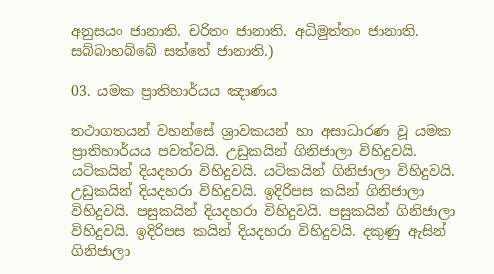අනුසයං ජානාති. චරිතං ජානාති. අධිමුත්තං ජානාති. සබ්බාහබ්බේ සත්තේ ජානාති.)

03. යමක ප්‍රාතිහාර්යය ඤාණය

තථාගතයන් වහන්සේ ශ්‍රාවකයන් හා අසාධාරණ වූ යමක ප්‍රාතිහාර්යය පවත්වයි. උඩුකයින් ගිනිජාලා විහිදුවයි. යටිකයින් දියදහරා විහිදුවයි. යටිකයින් ගිනිජාලා විහිදුවයි. උඩුකයින් දියදහරා විහිදුවයි. ඉදිරිපස කයින් ගිනිජාලා විහිදුවයි. පසුකයින් දියදහරා විහිදුවයි. පසුකයින් ගිනිජාලා විහිදුවයි. ඉදිරිපස කයින් දියදහරා විහිදුවයි. දකුණු ඇසින් ගිනිජාලා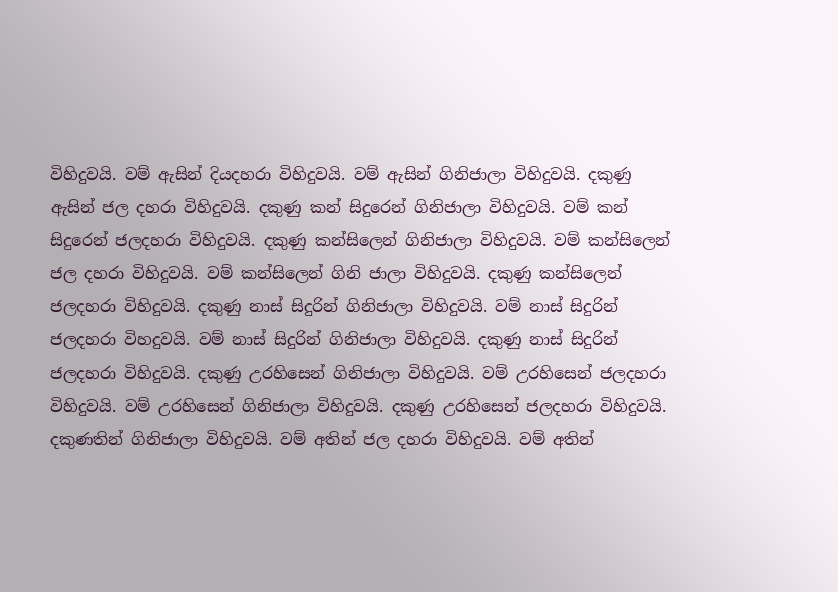විහිදුවයි. වම් ඇසින් දියදහරා විහිදුවයි. වම් ඇසින් ගිනිජාලා විහිදුවයි. දකුණු ඇසින් ජල දහරා විහිදුවයි. දකුණු කන් සිදුරෙන් ගිනිජාලා විහිදුවයි. වම් කන් සිදුරෙන් ජලදහරා විහිදුවයි. දකුණු කන්සිලෙන් ගිනිජාලා විහිදුවයි. වම් කන්සිලෙන් ජල දහරා විහිදුවයි. වම් කන්සිලෙන් ගිනි ජාලා විහිදුවයි. දකුණු කන්සිලෙන් ජලදහරා විහිදුවයි. දකුණු නාස් සිදුරින් ගිනිජාලා විහිදුවයි. වම් නාස් සිදුරින් ජලදහරා විහදුවයි. වම් නාස් සිදුරින් ගිනිජාලා විහිදුවයි. දකුණු නාස් සිදුරින් ජලදහරා විහිදුවයි. දකුණු උරහිසෙන් ගිනිජාලා විහිදුවයි. වම් උරහිසෙන් ජලදහරා විහිදුවයි. වම් උරහිසෙන් ගිනිජාලා විහිදුවයි. දකුණු උරහිසෙන් ජලදහරා විහිදුවයි. දකුණතින් ගිනිජාලා විහිදුවයි. වම් අතින් ජල දහරා විහිදුවයි. වම් අතින්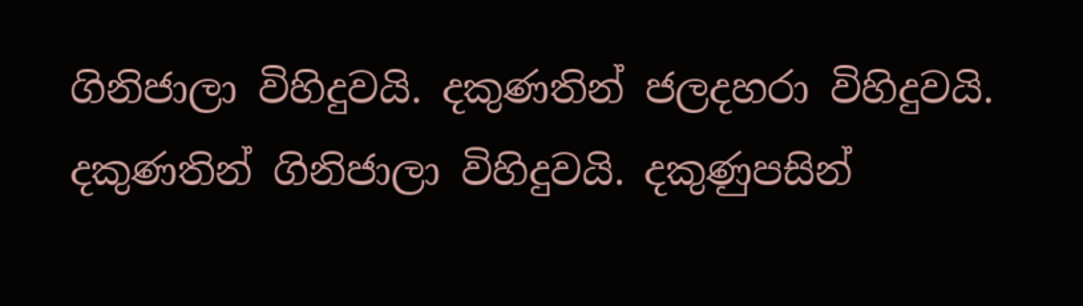ගිනිජාලා විහිදුවයි. දකුණතින් ජලදහරා විහිදුවයි. දකුණතින් ගිනිජාලා විහිදුවයි. දකුණුපසින්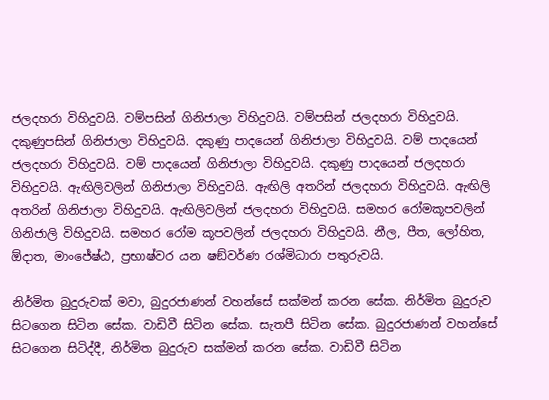ජලදහරා විහිදුවයි. වම්පසින් ගිනිජාලා විහිදුවයි. වම්පසින් ජලදහරා විහිදුවයි. දකුණුපසින් ගිනිජාලා විහිදුවයි. දකුණු පාදයෙන් ගිනිජාලා විහිදුවයි. වම් පාදයෙන් ජලදහරා විහිදුවයි. වම් පාදයෙන් ගිනිජාලා විහිදුවයි. දකුණු පාදයෙන් ජලදහරා විහිදුවයි. ඇඟිලිවලින් ගිනිජාලා විහිදුවයි. ඇඟිලි අතරින් ජලදහරා විහිදුවයි. ඇඟිලි අතරින් ගිනිජාලා විහිදුවයි. ඇඟිලිවලින් ජලදහරා විහිදුවයි. සමහර රෝමකූපවලින් ගිනිජාලි විහිදුවයි. සමහර රෝම කූපවලින් ජලදහරා විහිදුවයි. නීල, පීත, ලෝහිත,  ඕදාත, මාංජේෂ්ඨ, ප්‍රභාෂ්වර යන ෂඞ්වර්ණ රශ්මිධාරා පතුරුවයි.

නිර්මිත බුදුරුවක් මවා, බුදුරජාණන් වහන්සේ සක්මන් කරන සේක. නිර්මිත බුදුරුව සිටගෙන සිටින සේක. වාඩිවී සිටින සේක. සැතපී සිටින සේක. බුදුරජාණන් වහන්සේ සිටගෙන සිටිද්දී, නිර්මිත බුදුරුව සක්මන් කරන සේක. වාඩිවී සිටින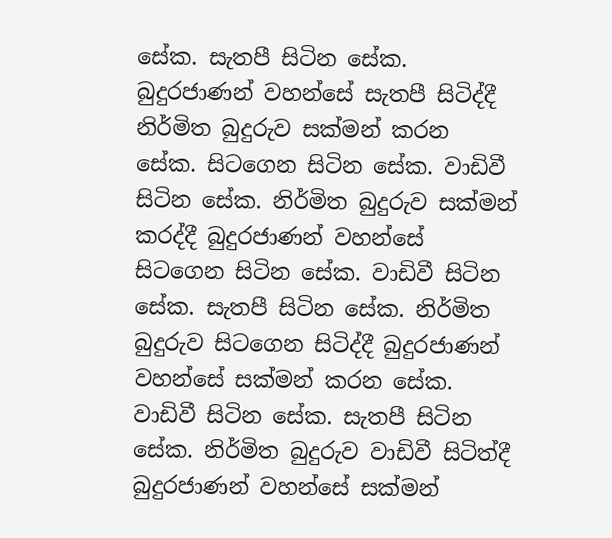සේක. සැතපී සිටින සේක. බුදුරජාණන් වහන්සේ සැතපී සිටිද්දී නිර්මිත බුදුරුව සක්මන් කරන සේක. සිටගෙන සිටින සේක. වාඩිවී සිටින සේක. නිර්මිත බුදුරුව සක්මන් කරද්දී බුදුරජාණන් වහන්සේ සිටගෙන සිටින සේක. වාඩිවී සිටින සේක. සැතපී සිටින සේක. නිර්මිත බුදුරුව සිටගෙන සිටිද්දී බුදුරජාණන් වහන්සේ සක්මන් කරන සේක. වාඩිවී සිටින සේක. සැතපී සිටින සේක. නිර්මිත බුදුරුව වාඩිවී සිටිත්දී බුදුරජාණන් වහන්සේ සක්මන්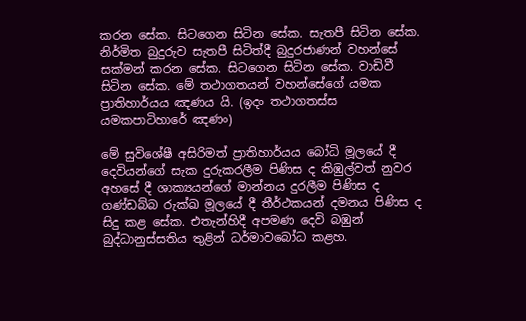කරන සේක. සිටගෙන සිටින සේක. සැතපී සිටින සේක. නිර්මිත බුදුරුව සැතපී සිටිත්දී බුදුරජාණන් වහන්සේ සක්මන් කරන සේක. සිටගෙන සිටින සේක. වාඩිවී සිටින සේක. මේ තථාගතයන් වහන්සේගේ යමක ප්‍රාතිහාර්යය ඤණය යි. (ඉදං තථාගතස්ස යමකපාටිහාරේ ඤණං)

මේ සුවිශේෂී අසිරිමත් ප්‍රාතිහාර්යය බෝධි මූලයේ දී දෙවියන්ගේ සැක දුරුකරලීම පිණිස ද කිඹුල්වත් නුවර අහසේ දී ශාක්‍යයන්ගේ මාන්නය දුරලීම පිණිස ද ගණ්ඩබ්බ රුක්ඛ මූලයේ දී තීර්ථකයන් දමනය පිණිස ද සිදු කළ සේක. එතැන්හිදී අපමණ දෙවි බඹුන් බුද්ධානුස්සතිය තුළින් ධර්මාවබෝධ කළහ.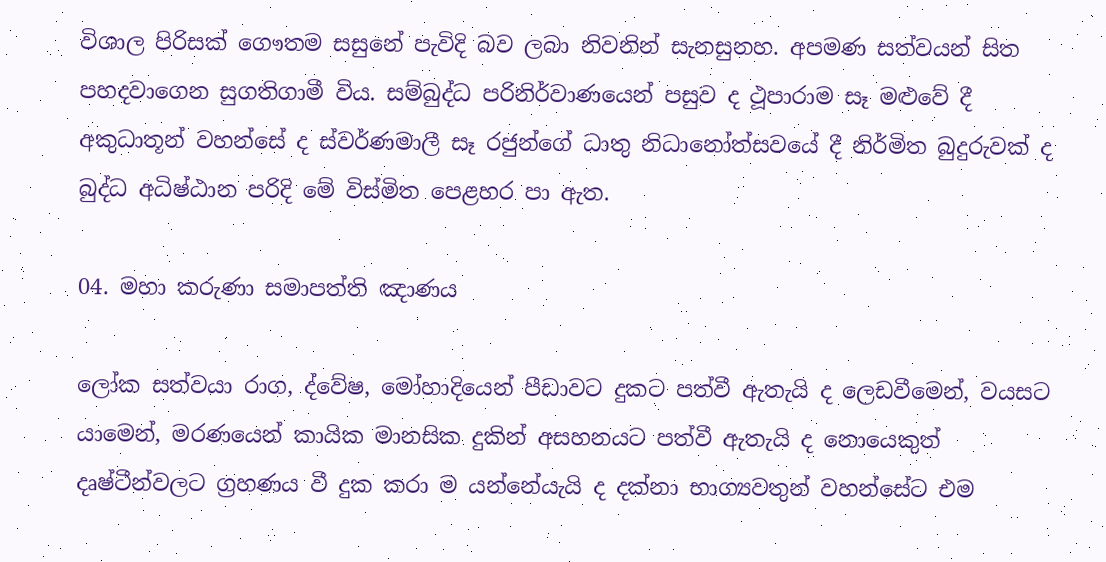විශාල පිරිසක් ගෞතම සසුනේ පැවිදි බව ලබා නිවනින් සැනසුනහ. අපමණ සත්වයන් සිත පහදවාගෙන සුගතිගාමී විය. සම්බුද්ධ පරිනිර්වාණයෙන් පසුව ද ථූපාරාම සෑ මළුවේ දී අකුධාතූන් වහන්සේ ද ස්වර්ණමාලී සෑ රජුන්ගේ ධාතු නිධානෝත්සවයේ දී නිර්මිත බුදුරුවක් ද බුද්ධ අධිෂ්ඨාන පරිදි මේ විස්මිත පෙළහර පා ඇත.

04. මහා කරුණා සමාපත්ති ඤාණය

ලෝක සත්වයා රාග, ද්වේෂ, මෝහාදියෙන් පීඩාවට දුකට පත්වී ඇතැයි ද ලෙඩවීමෙන්, වයසට යාමෙන්, මරණයෙන් කායික මානසික දුකින් අසහනයට පත්වී ඇතැයි ද නොයෙකුත් දෘෂ්ටීන්වලට ග්‍රහණය වී දුක කරා ම යන්නේයැයි ද දක්නා භාග්‍යවතුන් වහන්සේට එම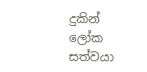දුකින් ලෝක සත්වයා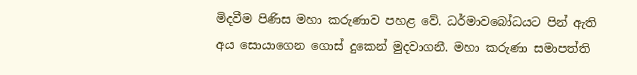මිදවීම පිණිස මහා කරුණාව පහළ වේ. ධර්මාවබෝධයට පින් ඇති අය සොයාගෙන ගොස් දුකෙන් මුදවාගනී. මහා කරුණා සමාපත්ති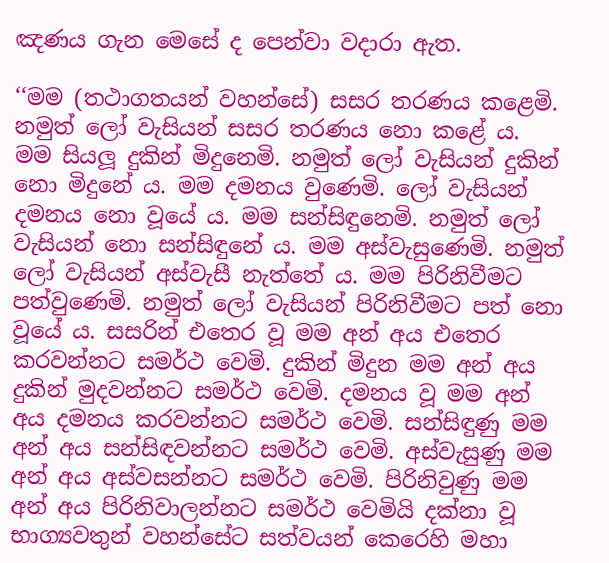ඤණය ගැන මෙසේ ද පෙන්වා වදාරා ඇත.

‘‘මම (තථාගතයන් වහන්සේ) සසර තරණය කළෙමි. නමුත් ලෝ වැසියන් සසර තරණය නො කළේ ය. මම සියලූ දුකින් මිදුනෙමි. නමුත් ලෝ වැසියන් දුකින් නො මිදුනේ ය. මම දමනය වුණෙමි. ලෝ වැසියන් දමනය නො වූයේ ය. මම සන්සිඳුනෙමි. නමුත් ලෝ වැසියන් නො සන්සිඳුනේ ය. මම අස්වැසුණෙමි. නමුත් ලෝ වැසියන් අස්වැසී නැත්තේ ය. මම පිරිනිවීමට පත්වුණෙමි. නමුත් ලෝ වැසියන් පිරිනිවීමට පත් නො වූයේ ය. සසරින් එතෙර වූ මම අන් අය එතෙර කරවන්නට සමර්ථ වෙමි. දුකින් මිදුන මම අන් අය දුකින් මුදවන්නට සමර්ථ වෙමි. දමනය වූ මම අන් අය දමනය කරවන්නට සමර්ථ වෙමි. සන්සිඳුණු මම අන් අය සන්සිඳවන්නට සමර්ථ වෙමි. අස්වැසුණු මම අන් අය අස්වසන්නට සමර්ථ වෙමි. පිරිනිවුණු මම අන් අය පිරිනිවාලන්නට සමර්ථ වෙමියි දක්නා වූ  භාග්‍යවතුන් වහන්සේට සත්වයන් කෙරෙහි මහා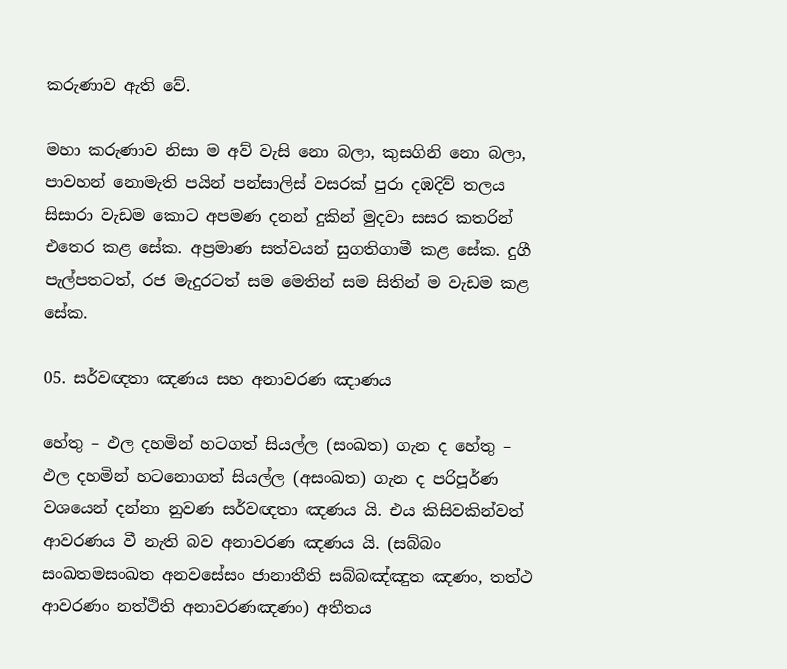කරුණාව ඇති වේ.

මහා කරුණාව නිසා ම අව් වැසි නො බලා, කුසගිනි නො බලා, පාවහන් නොමැති පයින් පන්සාලිස් වසරක් පුරා දඹදිව් තලය සිසාරා වැඩම කොට අපමණ දනන් දුකින් මුදවා සසර කතරින් එතෙර කළ සේක. අප්‍රමාණ සත්වයන් සුගතිගාමී කළ සේක. දුගී පැල්පතටත්, රජ මැදුරටත් සම මෙතින් සම සිතින් ම වැඩම කළ සේක.

05. සර්වඥතා ඤණය සහ අනාවරණ ඤාණය

හේතු – ඵල දහමින් හටගත් සියල්ල (සංඛත) ගැන ද හේතු – ඵල දහමින් හටනොගත් සියල්ල (අසංඛත) ගැන ද පරිපූර්ණ වශයෙන් දන්නා නුවණ සර්වඥතා ඤණය යි. එය කිසිවකින්වත් ආවරණය වී නැති බව අනාවරණ ඤණය යි. (සබ්බං සංඛතමසංඛත අනවසේසං ජානාතීති සබ්බඤ්ඤුත ඤණං, තත්ථ ආවරණං නත්ථිති අනාවරණඤණං) අතීතය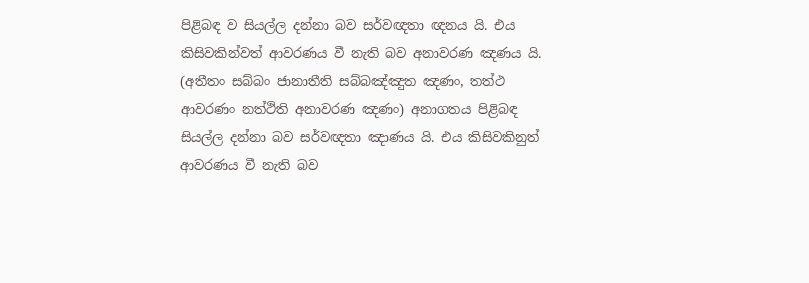පිළිබඳ ව සියල්ල දන්නා බව සර්වඥතා ඥනය යි. එය කිසිවකින්වත් ආවරණය වී නැති බව අනාවරණ ඤණය යි. (අතීතං සබ්බං ජානාතීති සබ්බඤ්ඤුත ඤණං, තත්ථ ආවරණං නත්ථිති අනාවරණ ඤණං) අනාගතය පිළිබඳ සියල්ල දන්නා බව සර්වඥතා ඤාණය යි. එය කිසිවකිනුත් ආවරණය වී නැති බව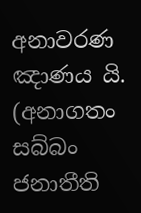අනාවරණ ඤාණය යි. (අනාගතං සබ්බං ජනාතීති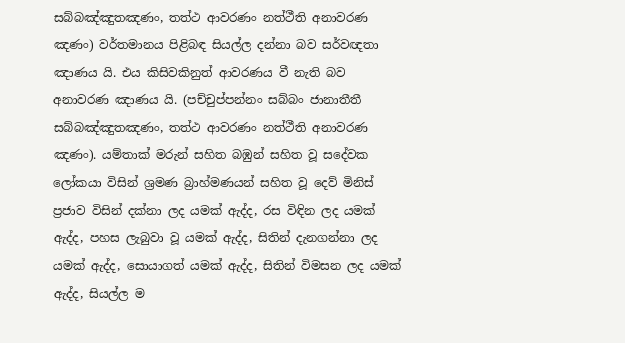සබ්බඤ්ඤුතඤණං, තත්ථ ආවරණං නත්ථීති අනාවරණ ඤණං) වර්තමානය පිළිබඳ සියල්ල දන්නා බව සර්වඥතා ඤාණය යි. එය කිසිවකිනුත් ආවරණය වී නැති බව අනාවරණ ඤාණය යි. (පච්චුප්පන්නං සබ්බං ජානාතීතී සබ්බඤ්ඤුතඤණං, තත්ථ ආවරණං නත්ථීති අනාවරණ ඤණං). යම්තාක් මරුන් සහිත බඹුන් සහිත වූ සදේවක ලෝකයා විසින් ශ්‍රමණ බ්‍රාහ්මණයන් සහිත වූ දෙව් මිනිස් ප්‍රජාව විසින් දක්නා ලද යමක් ඇද්ද, රස විඳින ලද යමක් ඇද්ද, පහස ලැබුවා වූ යමක් ඇද්ද, සිතින් දැනගන්නා ලද යමක් ඇද්ද, සොයාගත් යමක් ඇද්ද, සිතින් විමසන ලද යමක් ඇද්ද, සියල්ල ම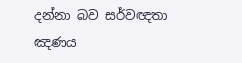දන්නා බව සර්වඥතා ඤණය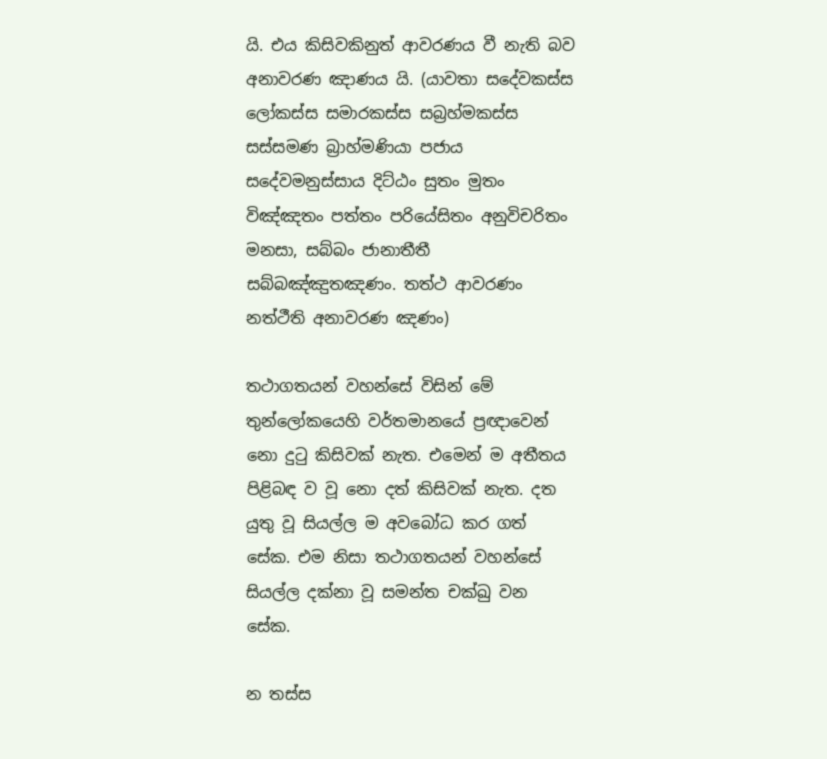යි. එය කිසිවකිනුත් ආවරණය වී නැති බව අනාවරණ ඤාණය යි. (යාවතා සදේවකස්ස ලෝකස්ස සමාරකස්ස සබ්‍රහ්මකස්ස සස්සමණ බ්‍රාහ්මණියා පජාය සදේවමනුස්සාය දිට්ඨං සුතං මුතං විඤ්ඤතං පත්තං පරියේසිතං අනුවිචරිතං මනසා, සබ්බං ජානාතීතී සබ්බඤ්ඤුතඤණං. තත්ථ ආවරණං නත්ථීති අනාවරණ ඤණං)

තථාගතයන් වහන්සේ විසින් මේ තුන්ලෝකයෙහි වර්තමානයේ ප්‍රඥාවෙන් නො දුටු කිසිවක් නැත. එමෙන් ම අතීතය පිළිබඳ ව වූ නො දත් කිසිවක් නැත. දත යුතු වූ සියල්ල ම අවබෝධ කර ගත් සේක. එම නිසා තථාගතයන් වහන්සේ සියල්ල දක්නා වූ සමන්ත චක්ඛු වන සේක.

න තස්ස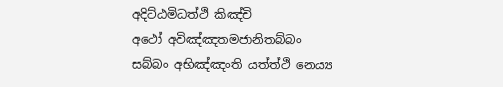අදිට්ඨමිධත්ථි කිඤ්චි
අථෝ අවිඤ්ඤතමජානිතබ්බං
සබ්බං අභිඤ්ඤංති යත්ත්ථි නෙය්‍ය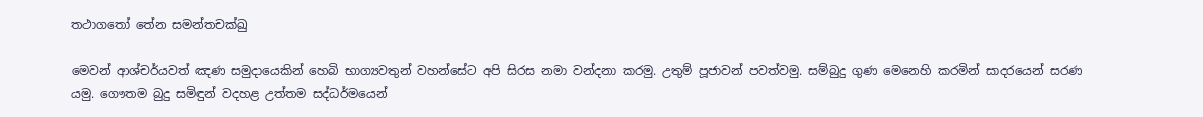තථාගතෝ තේන සමන්තචක්ඛු

මෙවන් ආශ්චර්යවත් ඤණ සමුදායෙකින් හෙබි භාග්‍යවතුන් වහන්සේට අපි සිරස නමා වන්දනා කරමු. උතුම් පූජාවන් පවත්වමු. සම්බුදු ගුණ මෙනෙහි කරමින් සාදරයෙන් සරණ යමු. ගෞතම බුදු සමිඳුන් වදහළ උත්තම සද්ධර්මයෙන්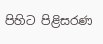පිහිට පිළිසරණ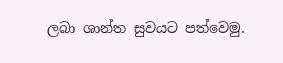ලබා ශාන්ත සුවයට පත්වෙමු.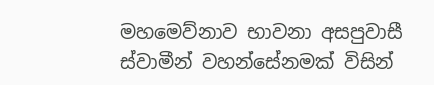මහමෙව්නාව භාවනා අසපුවාසී ස්වාමීන් වහන්සේනමක් විසින්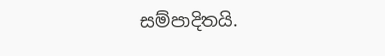සම්පාදිතයි.